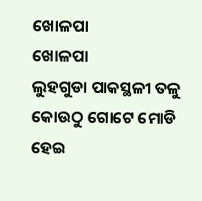ଖୋଳପା
ଖୋଳପା
ଲୁହଗୁଡା ପାକସ୍ଥଳୀ ତଳୁ କୋଉଠୁ ଗୋଟେ ମୋଡି ହେଇ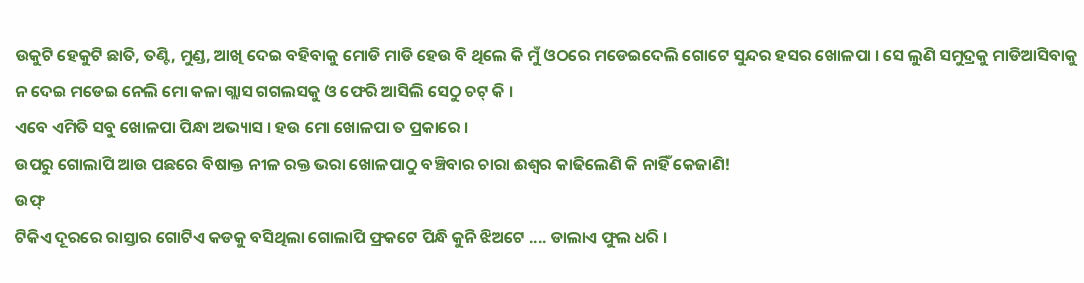ଉକୁଟି ହେକୁଟି ଛାତି, ତଣ୍ଟି, ମୁଣ୍ଡ, ଆଖି ଦେଇ ବହିବାକୁ ମୋଡି ମାଡି ହେଉ ବି ଥିଲେ କି ମୁଁ ଓଠରେ ମଡେଇଦେଲି ଗୋଟେ ସୁନ୍ଦର ହସର ଖୋଳପା । ସେ ଲୁଣି ସମୁଦ୍ରକୁ ମାଡିଆସିବାକୁ ନ ଦେଇ ମଡେଇ ନେଲି ମୋ କଳା ଗ୍ଲାସ ଗଗଲସକୁ ଓ ଫେରି ଆସିଲି ସେଠୁ ଚଟ୍ କି ।
ଏବେ ଏମିତି ସବୁ ଖୋଳପା ପିନ୍ଧା ଅଭ୍ୟାସ । ହଉ ମୋ ଖୋଳପା ତ ପ୍ରକାରେ ।
ଉପରୁ ଗୋଲାପି ଆଉ ପଛରେ ବିଷାକ୍ତ ନୀଳ ରକ୍ତ ଭରା ଖୋଳପାଠୁ ବଞ୍ଚିବାର ଚାରା ଈଶ୍ୱର କାଢିଲେଣି କି ନାହିଁ କେଜାଣି!
ଉଫ୍
ଟିକିଏ ଦୂରରେ ରାସ୍ତାର ଗୋଟିଏ କଡକୁ ବସିଥିଲା ଗୋଲାପି ଫ୍ରକଟେ ପିନ୍ଧି କୁନି ଝିଅଟେ .... ଡାଲାଏ ଫୁଲ ଧରି ।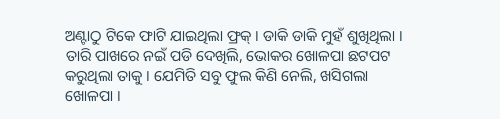ଅଣ୍ଟାଠୁ ଟିକେ ଫାଟି ଯାଇଥିଲା ଫ୍ରକ୍ । ଡାକି ଡାକି ମୁହଁ ଶୁଖିଥିଲା ।
ତାରି ପାଖରେ ନଇଁ ପଡି ଦେଖିଲି, ଭୋକର ଖୋଳପା ଛଟପଟ କରୁଥିଲା ତାକୁ । ଯେମିତି ସବୁ ଫୁଲ କିଣି ନେଲି, ଖସିଗଲା ଖୋଳପା ।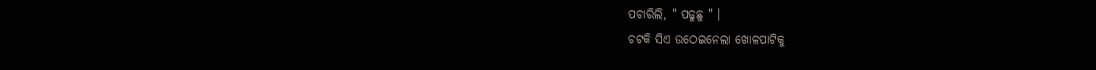ପଚାରିଲି, " ପଢୁଛୁ " ।
ଚଟକି ସିଏ ଉଠେଇନେଲା ଖୋଳପାଟିକୁ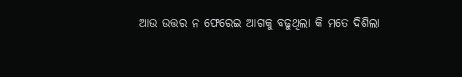ଆଉ ଉତ୍ତର ନ ଫେରେଇ ଆଗକୁ ବଢୁଥିଲା କି ମତେ ଦିଶିଲା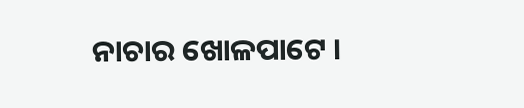ନାଚାର ଖୋଳପାଟେ ।